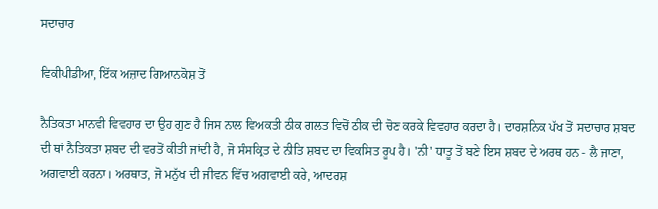ਸਦਾਚਾਰ

ਵਿਕੀਪੀਡੀਆ, ਇੱਕ ਅਜ਼ਾਦ ਗਿਆਨਕੋਸ਼ ਤੋਂ

ਨੈਤਿਕਤਾ ਮਾਨਵੀ ਵਿਵਹਾਰ ਦਾ ਉਹ ਗੁਣ ਹੈ ਜਿਸ ਨਾਲ ਵਿਅਕਤੀ ਠੀਕ ਗਲਤ ਵਿਚੋਂ ਠੀਕ ਦੀ ਚੋਣ ਕਰਕੇ ਵਿਵਹਾਰ ਕਰਦਾ ਹੈ। ਦਾਰਸ਼ਨਿਕ ਪੱਖ ਤੋਂ ਸਦਾਚਾਰ ਸ਼ਬਦ ਦੀ ਥਾਂ ਨੈਤਿਕਤਾ ਸ਼ਬਦ ਦੀ ਵਰਤੋਂ ਕੀਤੀ ਜਾਂਦੀ ਹੈ, ਜੋ ਸੰਸਕ੍ਰਿਤ ਦੇ ਨੀਤਿ ਸ਼ਬਦ ਦਾ ਵਿਕਸਿਤ ਰੂਪ ਹੈ। 'ਨੀ' ਧਾਤੂ ਤੋਂ ਬਣੇ ਇਸ ਸ਼ਬਦ ਦੇ ਅਰਥ ਹਨ - ਲੈ ਜਾਣਾ, ਅਗਵਾਈ ਕਰਨਾ। ਅਰਥਾਤ, ਜੋ ਮਨੁੱਖ ਦੀ ਜੀਵਨ ਵਿੱਚ ਅਗਵਾਈ ਕਰੇ, ਆਦਰਸ਼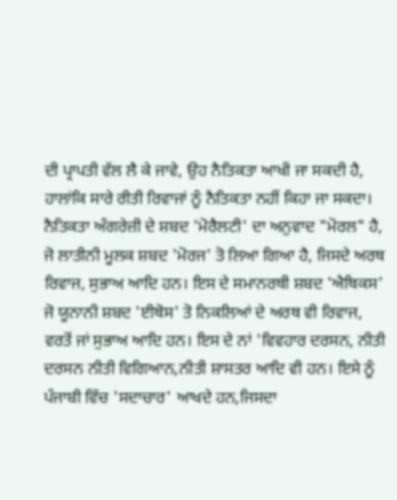ਦੀ ਪ੍ਰਾਪਤੀ ਵੱਲ ਲੈ ਕੇ ਜਾਵੇ, ਉਹ ਨੈਤਿਕਤਾ ਆਖੀ ਜਾ ਸਕਦੀ ਹੈ, ਹਾਲਾਂਕਿ ਸਾਰੇ ਰੀਤੀ ਰਿਵਾਜਾਂ ਨੂੰ ਨੈਤਿਕਤਾ ਨਹੀਂ ਕਿਹਾ ਜਾ ਸਕਦਾ। ਨੈਤਿਕਤਾ ਅੰਗਰੇਜ਼ੀ ਦੇ ਸ਼ਬਦ 'ਮੋਰੈਲਟੀ' ਦਾ ਅਨੁਵਾਦ "ਮੋਰਲ" ਹੈ, ਜੋ ਲਾਤੀਨੀ ਮੂਲਕ ਸ਼ਬਦ 'ਮੋਰਜ' ਤੋ ਲਿਆ ਗਿਆ ਹੈ, ਜਿਸਦੇ ਅਰਥ ਰਿਵਾਜ, ਸੁਭਾਅ ਆਦਿ ਹਨ। ਇਸ ਦੇ ਸਮਾਨਰਥੀ ਸ਼ਬਦ 'ਐਥਿਕਸ' ਜੋ ਯੂਨਾਨੀ ਸ਼ਬਦ 'ਈਥੋਸ' ਤੋ ਨਿਕਲਿਆਂ ਦੇ ਅਰਥ ਵੀ ਰਿਵਾਜ, ਵਰਤੋਂ ਜਾਂ ਸੁਭਾਅ ਆਦਿ ਹਨ। ਇਸ ਦੇ ਨਾਂ 'ਵਿਵਹਾਰ ਦਰਸਨ, ਨੀਤੀ ਦਰਸਨ ਨੀਤੀ ਵਿਗਿਆਨ,ਨੀਤੀ ਸ਼ਾਸਤਰ ਆਦਿ ਵੀ ਹਨ। ਇਸੇ ਨੂੰ ਪੰਜਾਬੀ ਵਿੱਚ 'ਸਦਾਚਾਰ' ਆਖਦੇ ਹਨ,ਜਿਸਦਾ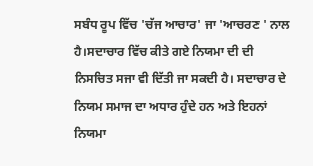ਸਬੰਧ ਰੂਪ ਵਿੱਚ 'ਚੱਜ ਆਚਾਰ' ਜਾ 'ਆਚਰਣ ' ਨਾਲ ਹੈ।ਸਦਾਚਾਰ ਵਿੱਚ ਕੀਤੇ ਗਏ ਨਿਯਮਾ ਦੀ ਦੀ ਨਿਸਚਿਤ ਸਜਾ ਵੀ ਦਿੱਤੀ ਜਾ ਸਕਦੀ ਹੈ। ਸਦਾਚਾਰ ਦੇ ਨਿਯਮ ਸਮਾਜ ਦਾ ਅਧਾਰ ਹੁੰਦੇ ਹਨ ਅਤੇ ਇਹਨਾਂ ਨਿਯਮਾ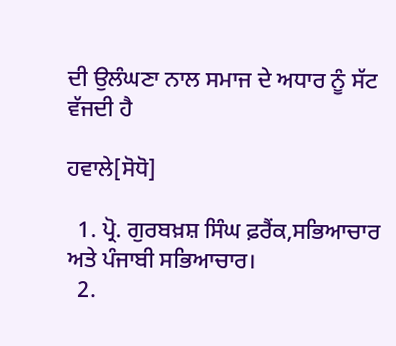ਦੀ ਉਲੰਘਣਾ ਨਾਲ ਸਮਾਜ ਦੇ ਅਧਾਰ ਨੂੰ ਸੱਟ ਵੱਜਦੀ ਹੈ

ਹਵਾਲੇ[ਸੋਧੋ]

  1. ਪ੍ਰੋ. ਗੁਰਬਖ਼ਸ਼ ਸਿੰਘ ਫ਼ਰੈਂਕ,ਸਭਿਆਚਾਰ ਅਤੇ ਪੰਜਾਬੀ ਸਭਿਆਚਾਰ।
  2.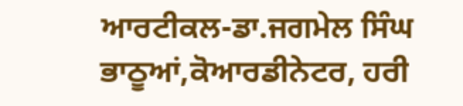ਆਰਟੀਕਲ-ਡਾ.ਜਗਮੇਲ ਸਿੰਘ ਭਾਠੂਆਂ,ਕੋਆਰਡੀਨੇਟਰ, ਹਰੀ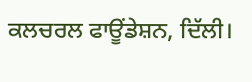ਕਲਚਰਲ ਫਾਊਂਡੇਸ਼ਨ, ਦਿੱਲੀ।